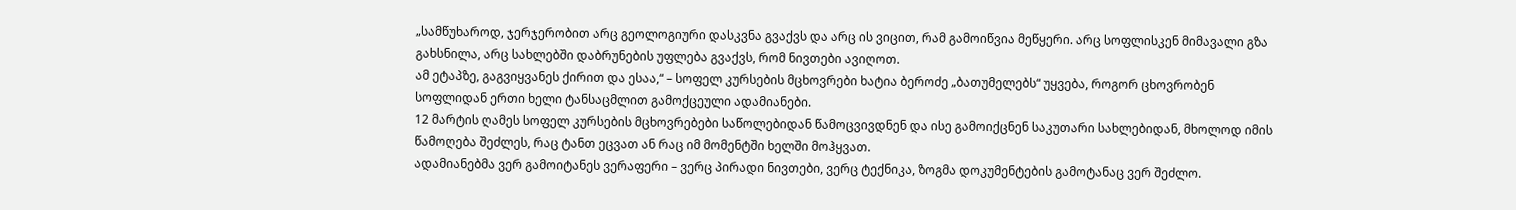„სამწუხაროდ, ჯერჯერობით არც გეოლოგიური დასკვნა გვაქვს და არც ის ვიცით, რამ გამოიწვია მეწყერი. არც სოფლისკენ მიმავალი გზა გახსნილა, არც სახლებში დაბრუნების უფლება გვაქვს, რომ ნივთები ავიღოთ.
ამ ეტაპზე, გაგვიყვანეს ქირით და ესაა,“ – სოფელ კურსების მცხოვრები ხატია ბეროძე „ბათუმელებს“ უყვება, როგორ ცხოვრობენ სოფლიდან ერთი ხელი ტანსაცმლით გამოქცეული ადამიანები.
12 მარტის ღამეს სოფელ კურსების მცხოვრებები საწოლებიდან წამოცვივდნენ და ისე გამოიქცნენ საკუთარი სახლებიდან, მხოლოდ იმის წამოღება შეძლეს, რაც ტანთ ეცვათ ან რაც იმ მომენტში ხელში მოჰყვათ.
ადამიანებმა ვერ გამოიტანეს ვერაფერი – ვერც პირადი ნივთები, ვერც ტექნიკა, ზოგმა დოკუმენტების გამოტანაც ვერ შეძლო.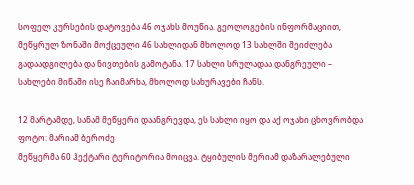სოფელ კურსების დატოვება 46 ოჯახს მოუწია. გეოლოგების ინფორმაციით, მეწყრულ ზონაში მოქცეული 46 სახლიდან მხოლოდ 13 სახლში შეიძლება გადაადგილება და ნივთების გამოტანა. 17 სახლი სრულადაა დანგრეული – სახლები მიწაში ისე ჩაიმარხა, მხოლოდ სახურავები ჩანს.

12 მარტამდე, სანამ მეწყერი დაანგრევდა, ეს სახლი იყო და აქ ოჯახი ცხოვრობდა ფოტო: მარიამ ბეროძე
მეწყერმა 60 ჰექტარი ტერიტორია მოიცვა. ტყიბულის მერიამ დაზარალებული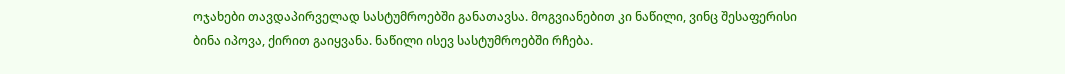ოჯახები თავდაპირველად სასტუმროებში განათავსა. მოგვიანებით კი ნაწილი, ვინც შესაფერისი ბინა იპოვა, ქირით გაიყვანა. ნაწილი ისევ სასტუმროებში რჩება.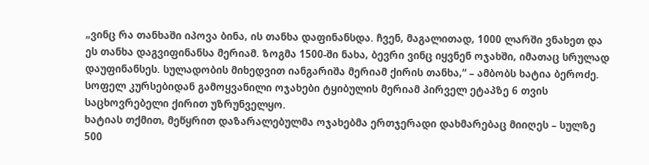„ვინც რა თანხაში იპოვა ბინა, ის თანხა დაფინანსდა. ჩვენ, მაგალითად, 1000 ლარში ვნახეთ და ეს თანხა დაგვიფინანსა მერიამ. ზოგმა 1500-ში ნახა, ბევრი ვინც იყვნენ ოჯახში, იმათაც სრულად დაუფინანსეს. სულადობის მიხედვით იანგარიშა მერიამ ქირის თანხა,“ – ამბობს ხატია ბეროძე.
სოფელ კურსებიდან გამოყვანილი ოჯახები ტყიბულის მერიამ პირველ ეტაპზე 6 თვის საცხოვრებელი ქირით უზრუნველყო.
ხატიას თქმით, მეწყრით დაზარალებულმა ოჯახებმა ერთჯერადი დახმარებაც მიიღეს – სულზე 500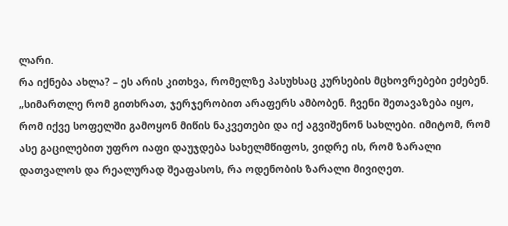ლარი.
რა იქნება ახლა? – ეს არის კითხვა, რომელზე პასუხსაც კურსების მცხოვრებები ეძებენ.
„სიმართლე რომ გითხრათ, ჯერჯერობით არაფერს ამბობენ. ჩვენი შეთავაზება იყო, რომ იქვე სოფელში გამოყონ მიწის ნაკვეთები და იქ აგვიშენონ სახლები. იმიტომ, რომ ასე გაცილებით უფრო იაფი დაუჯდება სახელმწიფოს, ვიდრე ის, რომ ზარალი დათვალოს და რეალურად შეაფასოს, რა ოდენობის ზარალი მივიღეთ.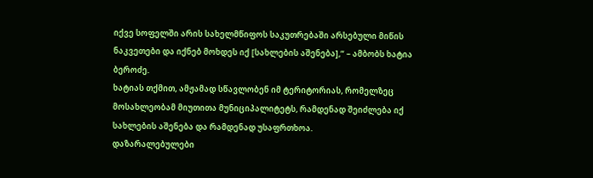იქვე სოფელში არის სახელმწიფოს საკუთრებაში არსებული მიწის ნაკვეთები და იქნებ მოხდეს იქ [სახლების აშენება],“ – ამბობს ხატია ბეროძე.
ხატიას თქმით, ამჟამად სწავლობენ იმ ტერიტორიას, რომელზეც მოსახლეობამ მიუთითა მუნიციპალიტეტს, რამდენად შეიძლება იქ სახლების აშენება და რამდენად უსაფრთხოა.
დაზარალებულები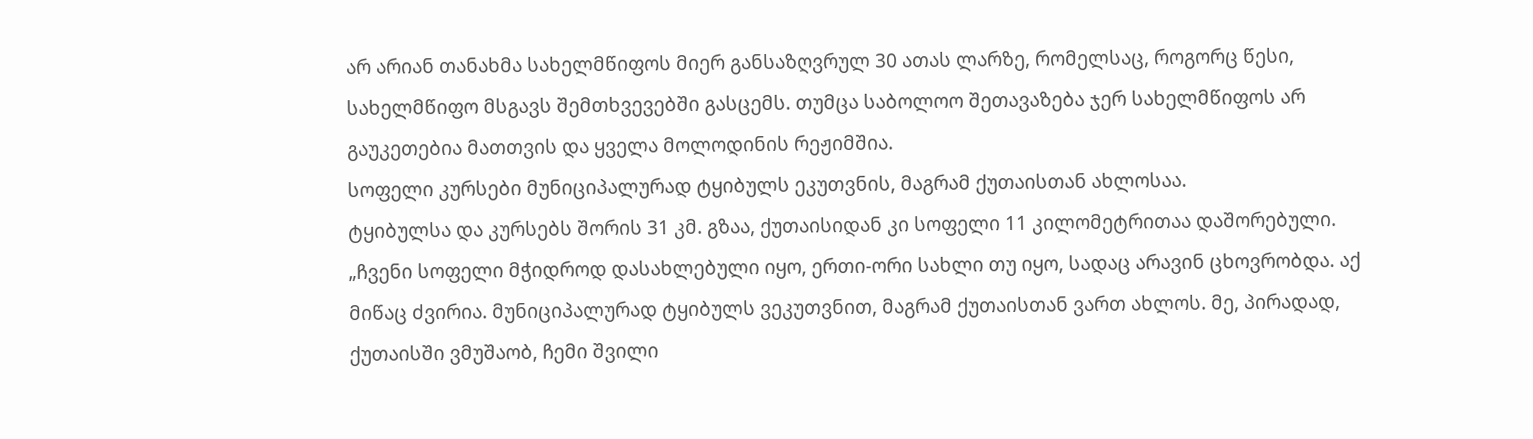არ არიან თანახმა სახელმწიფოს მიერ განსაზღვრულ 30 ათას ლარზე, რომელსაც, როგორც წესი, სახელმწიფო მსგავს შემთხვევებში გასცემს. თუმცა საბოლოო შეთავაზება ჯერ სახელმწიფოს არ გაუკეთებია მათთვის და ყველა მოლოდინის რეჟიმშია.
სოფელი კურსები მუნიციპალურად ტყიბულს ეკუთვნის, მაგრამ ქუთაისთან ახლოსაა.
ტყიბულსა და კურსებს შორის 31 კმ. გზაა, ქუთაისიდან კი სოფელი 11 კილომეტრითაა დაშორებული.
„ჩვენი სოფელი მჭიდროდ დასახლებული იყო, ერთი-ორი სახლი თუ იყო, სადაც არავინ ცხოვრობდა. აქ მიწაც ძვირია. მუნიციპალურად ტყიბულს ვეკუთვნით, მაგრამ ქუთაისთან ვართ ახლოს. მე, პირადად, ქუთაისში ვმუშაობ, ჩემი შვილი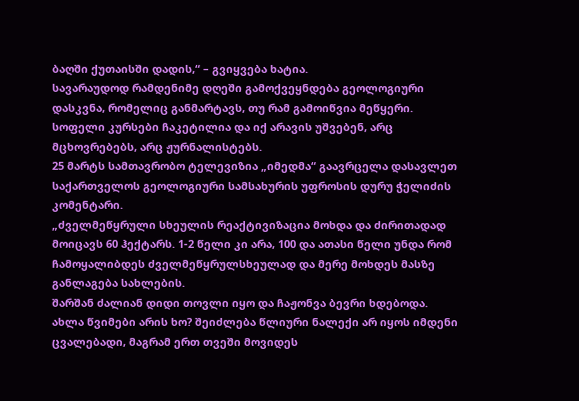ბაღში ქუთაისში დადის,“ – გვიყვება ხატია.
სავარაუდოდ რამდენიმე დღეში გამოქვეყნდება გეოლოგიური დასკვნა, რომელიც განმარტავს, თუ რამ გამოიწვია მეწყერი.
სოფელი კურსები ჩაკეტილია და იქ არავის უშვებენ, არც მცხოვრებებს, არც ჟურნალისტებს.
25 მარტს სამთავრობო ტელევიზია „იმედმა“ გაავრცელა დასავლეთ საქართველოს გეოლოგიური სამსახურის უფროსის დურუ ჭელიძის კომენტარი.
„ძველმეწყრული სხეულის რეაქტივიზაცია მოხდა და ძირითადად მოიცავს 60 ჰექტარს. 1-2 წელი კი არა, 100 და ათასი წელი უნდა რომ ჩამოყალიბდეს ძველმეწყრულსხეულად და მერე მოხდეს მასზე განლაგება სახლების.
შარშან ძალიან დიდი თოვლი იყო და ჩაჟონვა ბევრი ხდებოდა. ახლა წვიმები არის ხო? შეიძლება წლიური ნალექი არ იყოს იმდენი ცვალებადი, მაგრამ ერთ თვეში მოვიდეს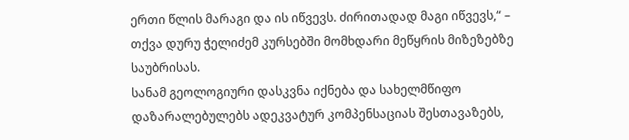ერთი წლის მარაგი და ის იწვევს. ძირითადად მაგი იწვევს,“ – თქვა დურუ ჭელიძემ კურსებში მომხდარი მეწყრის მიზეზებზე საუბრისას.
სანამ გეოლოგიური დასკვნა იქნება და სახელმწიფო დაზარალებულებს ადეკვატურ კომპენსაციას შესთავაზებს,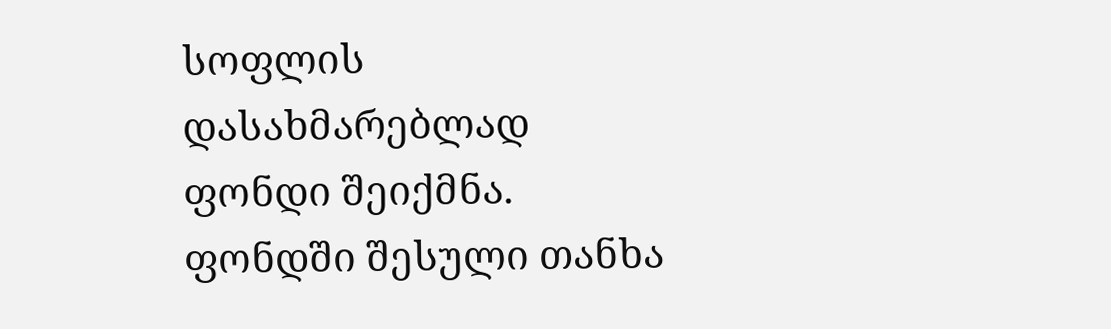სოფლის დასახმარებლად ფონდი შეიქმნა.
ფონდში შესული თანხა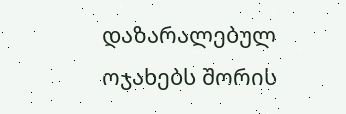დაზარალებულ ოჯახებს შორის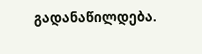გადანაწილდება.